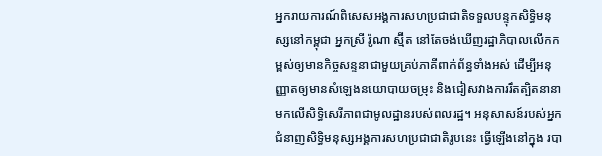អ្នករាយការណ៍ពិសេសអង្គការសហប្រជាជាតិទទួលបន្ទុកសិទ្ធិមនុស្សនៅកម្ពុជា អ្នកស្រី រ៉ូណា ស្ម៊ីត នៅតែចង់ឃើញរដ្ឋាភិបាលលើកកម្ពស់ឲ្យមានកិច្ចសន្ទនាជាមួយគ្រប់ភាគីពាក់ព័ន្ធទាំងអស់ ដើម្បីអនុញ្ញាតឲ្យមានសំឡេងនយោបាយចម្រុះ និងជៀសវាងការរឹតត្បិតនានាមកលើសិទ្ធិសេរីភាពជាមូលដ្ឋានរបស់ពលរដ្ឋ។ អនុសាសន៍របស់អ្នកជំនាញសិទ្ធិមនុស្សអង្គការសហប្រជាជាតិរូបនេះ ធ្វើឡើងនៅក្នុង របា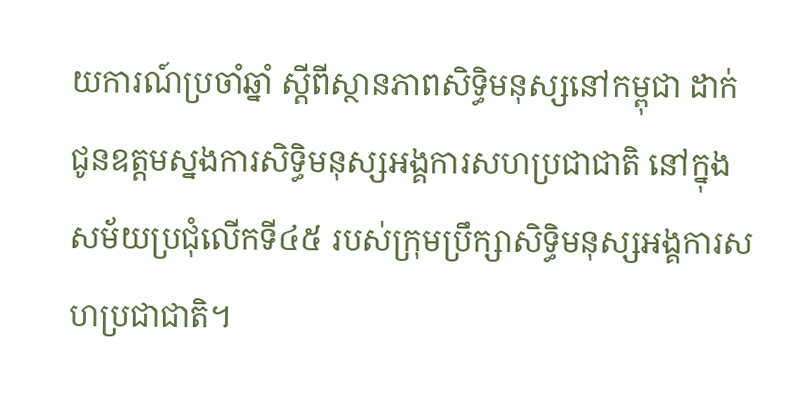យការណ៍ប្រចាំឆ្នាំ ស្ដីពីស្ថានភាពសិទ្ធិមនុស្សនៅកម្ពុជា ដាក់ជូនឧត្ដមស្នងការសិទ្ធិមនុស្សអង្គការសហប្រជាជាតិ នៅក្នុងសម័យប្រជុំលើកទី៤៥ របស់ក្រុមប្រឹក្សាសិទ្ធិមនុស្សអង្គការសហប្រជាជាតិ។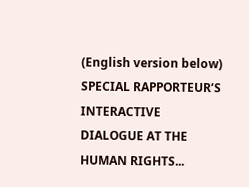(English version below) SPECIAL RAPPORTEUR’S INTERACTIVE DIALOGUE AT THE HUMAN RIGHTS...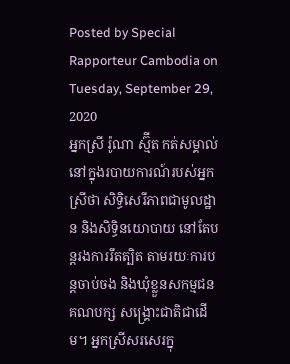Posted by Special Rapporteur Cambodia on Tuesday, September 29, 2020
អ្នកស្រី រ៉ូណា ស្ម៊ីត កត់សម្គាល់នៅក្នុងរបាយការណ៍របស់អ្នកស្រីថា សិទ្ធិសេរីភាពជាមូលដ្ឋាន និងសិទ្ធិនយោបាយ នៅតែបន្តរងការរឹតត្បិត តាមរយៈការបន្តចាប់ចង និងឃុំខ្លួនសកម្មជនគណបក្ស សង្គ្រោះជាតិជាដើម។ អ្នកស្រីសរសេរក្នុ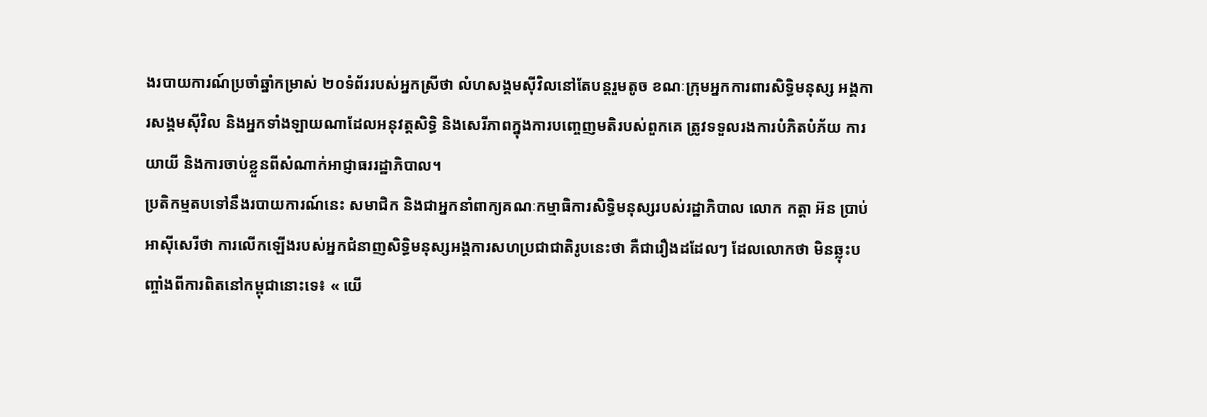ងរបាយការណ៍ប្រចាំឆ្នាំកម្រាស់ ២០ទំព័ររបស់អ្នកស្រីថា លំហសង្គមស៊ីវិលនៅតែបន្តរួមតូច ខណៈក្រុមអ្នកការពារសិទ្ធិមនុស្ស អង្គការសង្គមស៊ីវិល និងអ្នកទាំងឡាយណាដែលអនុវត្តសិទ្ធិ និងសេរីភាពក្នុងការបញ្ចេញមតិរបស់ពួកគេ ត្រូវទទួលរងការបំភិតបំភ័យ ការយាយី និងការចាប់ខ្លួនពីសំណាក់អាជ្ញាធររដ្ឋាភិបាល។
ប្រតិកម្មតបទៅនឹងរបាយការណ៍នេះ សមាជិក និងជាអ្នកនាំពាក្យគណៈកម្មាធិការសិទ្ធិមនុស្សរបស់រដ្ឋាភិបាល លោក កត្តា អ៊ន ប្រាប់អាស៊ីសេរីថា ការលើកឡើងរបស់អ្នកជំនាញសិទ្ធិមនុស្សអង្គការសហប្រជាជាតិរូបនេះថា គឺជារឿងដដែលៗ ដែលលោកថា មិនឆ្លុះបញ្ចាំងពីការពិតនៅកម្ពុជានោះទេ៖ « យើ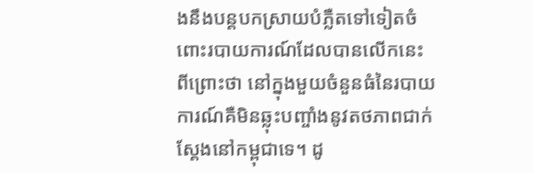ងនឹងបន្តបកស្រាយបំភ្លឺតទៅទៀតចំពោះរបាយការណ៍ដែលបានលើកនេះ ពីព្រោះថា នៅក្នុងមួយចំនួនធំនៃរបាយការណ៍គឺមិនឆ្លុះបញ្ចាំងនូវតថភាពជាក់ស្ដែងនៅកម្ពុជាទេ។ ដូ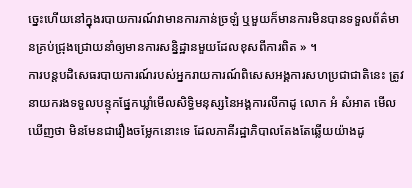ច្នេះហើយនៅក្នុងរបាយការណ៍វាមានការភាន់ច្រឡំ ឬមួយក៏មានការមិនបានទទួលព័ត៌មានគ្រប់ជ្រុងជ្រោយនាំឲ្យមានការសន្និដ្ឋានមួយដែលខុសពីការពិត » ។
ការបន្តបដិសេធរបាយការណ៍របស់អ្នករាយការណ៍ពិសេសអង្គការសហប្រជាជាតិនេះ ត្រូវនាយករងទទួលបន្ទុកផ្នែកឃ្លាំមើលសិទ្ធិមនុស្សនៃអង្គការលីកាដូ លោក អំ សំអាត មើលឃើញថា មិនមែនជារឿងចម្លែកនោះទេ ដែលភាគីរដ្ឋាភិបាលតែងតែឆ្លើយយ៉ាងដូ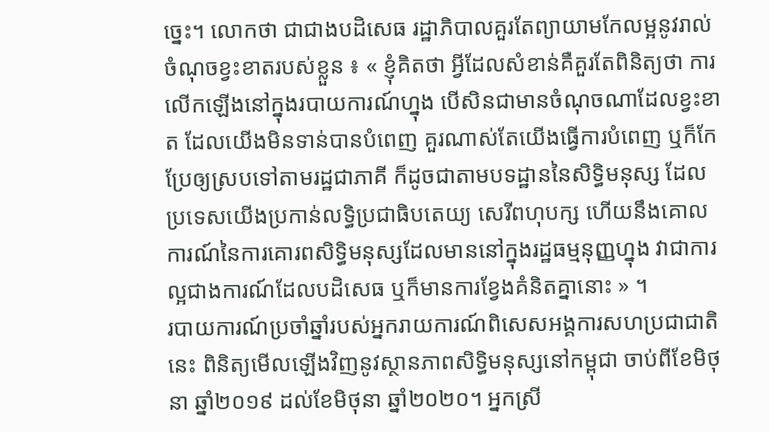ច្នេះ។ លោកថា ជាជាងបដិសេធ រដ្ឋាភិបាលគួរតែព្យាយាមកែលម្អនូវរាល់ចំណុចខ្វះខាតរបស់ខ្លួន ៖ « ខ្ញុំគិតថា អ្វីដែលសំខាន់គឺគួរតែពិនិត្យថា ការលើកឡើងនៅក្នុងរបាយការណ៍ហ្នុង បើសិនជាមានចំណុចណាដែលខ្វះខាត ដែលយើងមិនទាន់បានបំពេញ គួរណាស់តែយើងធ្វើការបំពេញ ឬក៏កែប្រែឲ្យស្របទៅតាមរដ្ឋជាភាគី ក៏ដូចជាតាមបទដ្ឋាននៃសិទ្ធិមនុស្ស ដែលប្រទេសយើងប្រកាន់លទ្ធិប្រជាធិបតេយ្យ សេរីពហុបក្ស ហើយនឹងគោលការណ៍នៃការគោរពសិទ្ធិមនុស្សដែលមាននៅក្នុងរដ្ឋធម្មនុញ្ញហ្នុង វាជាការល្អជាងការណ៍ដែលបដិសេធ ឬក៏មានការខ្វែងគំនិតគ្នានោះ » ។
របាយការណ៍ប្រចាំឆ្នាំរបស់អ្នករាយការណ៍ពិសេសអង្គការសហប្រជាជាតិនេះ ពិនិត្យមើលឡើងវិញនូវស្ថានភាពសិទ្ធិមនុស្សនៅកម្ពុជា ចាប់ពីខែមិថុនា ឆ្នាំ២០១៩ ដល់ខែមិថុនា ឆ្នាំ២០២០។ អ្នកស្រី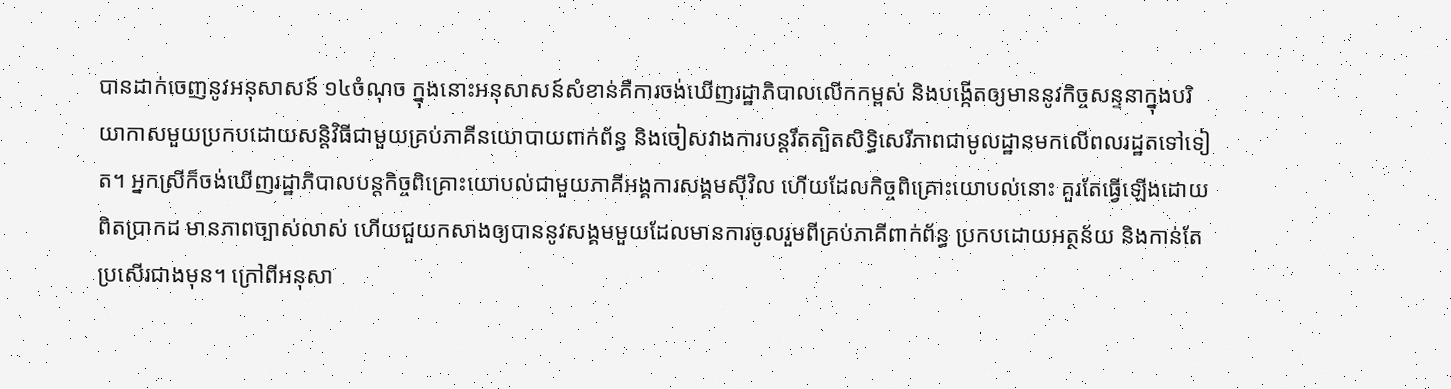បានដាក់ចេញនូវអនុសាសន៍ ១៤ចំណុច ក្នុងនោះអនុសាសន៍សំខាន់គឺការចង់ឃើញរដ្ឋាភិបាលលើកកម្ពស់ និងបង្កើតឲ្យមាននូវកិច្ចសន្ទនាក្នុងបរិយាកាសមួយប្រកបដោយសន្តិវិធីជាមួយគ្រប់ភាគីនយោបាយពាក់ព័ន្ធ និងចៀសវាងការបន្តរឹតត្បិតសិទ្ធិសេរីភាពជាមូលដ្ឋានមកលើពលរដ្ឋតទៅទៀត។ អ្នកស្រីក៏ចង់ឃើញរដ្ឋាភិបាលបន្តកិច្ចពិគ្រោះយោបល់ជាមួយភាគីអង្គការសង្គមស៊ីវិល ហើយដែលកិច្ចពិគ្រោះយោបល់នោះ គួរតែធ្វើឡើងដោយពិតប្រាកដ មានភាពច្បាស់លាស់ ហើយជួយកសាងឲ្យបាននូវសង្គមមួយដែលមានការចូលរួមពីគ្រប់ភាគីពាក់ព័ន្ធ ប្រកបដោយអត្ថន័យ និងកាន់តែប្រសើរជាងមុន។ ក្រៅពីអនុសា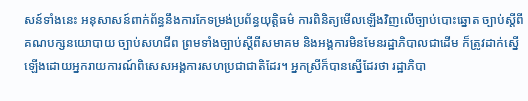សន៍ទាំងនេះ អនុសាសន៍ពាក់ព័ន្ធនឹងការកែទម្រង់ប្រព័ន្ធយុត្តិធម៌ ការពិនិត្យមើលឡើងវិញលើច្បាប់បោះឆ្នោត ច្បាប់ស្ដីពីគណបក្សនយោបាយ ច្បាប់សហជីព ព្រមទាំងច្បាប់ស្ដីពីសមាគម និងអង្គការមិនមែនរដ្ឋាភិបាលជាដើម ក៏ត្រូវដាក់ស្នើឡើងដោយអ្នករាយការណ៍ពិសេសអង្គការសហប្រជាជាតិដែរ។ អ្នកស្រីក៏បានស្នើដែរថា រដ្ឋាភិបា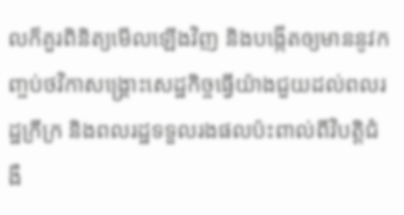លក៏គួរពិនិត្យមើលឡើងវិញ និងបង្កើតឲ្យមាននូវកញ្ចប់ថវិកាសង្គ្រោះសេដ្ឋកិច្ចធ្វើយ៉ាងជួយដល់ពលរដ្ឋក្រីក្រ និងពលរដ្ឋទទួលរងផលប៉ះពាល់ពីវិបត្តិជំងឺ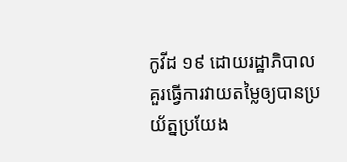កូវីដ ១៩ ដោយរដ្ឋាភិបាលគួរធ្វើការវាយតម្លៃឲ្យបានប្រយ័ត្នប្រយែង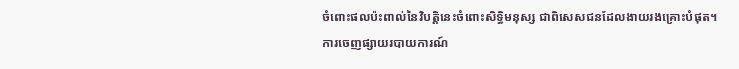ចំពោះផលប៉ះពាល់នៃវិបត្តិនេះចំពោះសិទ្ធិមនុស្ស ជាពិសេសជនដែលងាយរងគ្រោះបំផុត។
ការចេញផ្សាយរបាយការណ៍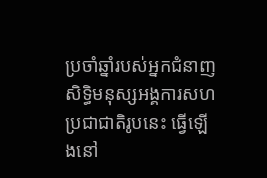ប្រចាំឆ្នាំរបស់អ្នកជំនាញសិទ្ធិមនុស្សអង្គការសហប្រជាជាតិរូបនេះ ធ្វើឡើងនៅ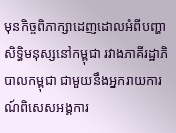មុនកិច្ចពិភាក្សាដេញដោលអំពីបញ្ហាសិទ្ធិមនុស្សនៅកម្ពុជា រវាងភាគីរដ្ឋាភិបាលកម្ពុជា ជាមួយនឹងអ្នករាយការណ៍ពិសេសអង្គការ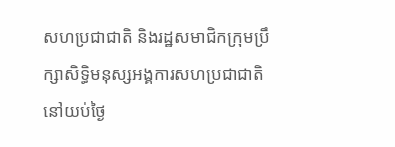សហប្រជាជាតិ និងរដ្ឋសមាជិកក្រុមប្រឹក្សាសិទ្ធិមនុស្សអង្គការសហប្រជាជាតិ នៅយប់ថ្ងៃ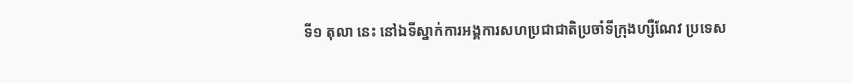ទី១ តុលា នេះ នៅឯទីស្នាក់ការអង្គការសហប្រជាជាតិប្រចាំទីក្រុងហ្សឺណែវ ប្រទេស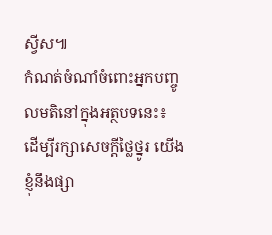ស្វីស៕
កំណត់ចំណាំចំពោះអ្នកបញ្ចូលមតិនៅក្នុងអត្ថបទនេះ៖ ដើម្បីរក្សាសេចក្ដីថ្លៃថ្នូរ យើងខ្ញុំនឹងផ្សា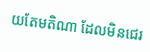យតែមតិណា ដែលមិនជេរ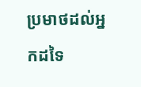ប្រមាថដល់អ្នកដទៃ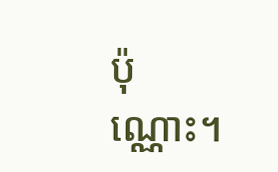ប៉ុណ្ណោះ។